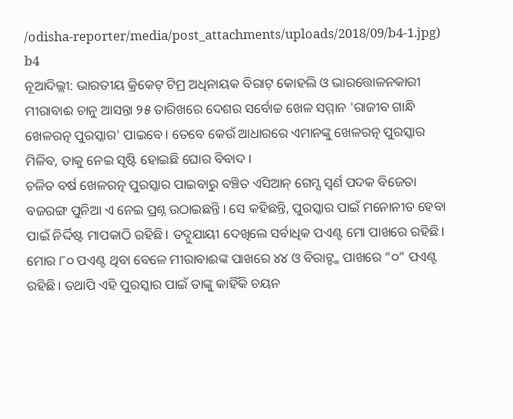/odisha-reporter/media/post_attachments/uploads/2018/09/b4-1.jpg)
b4
ନୂଆଦିଲ୍ଲୀ: ଭାରତୀୟ କ୍ରିକେଟ୍ ଟିମ୍ର ଅଧିନାୟକ ବିରାଟ୍ କୋହଲି ଓ ଭାରତ୍ତୋଳନକାରୀ ମୀରାବାଈ ଚାନୁ ଆସନ୍ତା ୨୫ ତାରିଖରେ ଦେଶର ସର୍ବୋଚ୍ଚ ଖେଳ ସମ୍ମାନ 'ରାଜୀବ ଗାନ୍ଧି ଖେଳରତ୍ନ ପୁରସ୍କାର' ପାଇବେ। ତେବେ କେଉଁ ଆଧାରରେ ଏମାନଙ୍କୁ ଖେଳରତ୍ନ ପୁରସ୍କାର ମିଳିବ, ତାକୁ ନେଇ ସୃଷ୍ଟି ହୋଇଛି ଘୋର ବିବାଦ।
ଚଳିତ ବର୍ଷ ଖେଳରତ୍ନ ପୁରସ୍କାର ପାଇବାରୁ ବଞ୍ଚିତ ଏସିଆନ୍ ଗେମ୍ସ ସ୍ଵର୍ଣ ପଦକ ବିଜେତା ବଜରଙ୍ଗ ପୁନିଆ ଏ ନେଇ ପ୍ରଶ୍ନ ଉଠାଇଛନ୍ତି। ସେ କହିଛନ୍ତି, ପୁରସ୍କାର ପାଇଁ ମନୋନୀତ ହେବା ପାଇଁ ନିର୍ଦ୍ଦିଷ୍ଟ ମାପକାଠି ରହିଛି। ତଦ୍ନୁଯାୟୀ ଦେଖିଲେ ସର୍ବାଧିକ ପଏଣ୍ଟ ମୋ ପାଖରେ ରହିଛି। ମୋର ୮୦ ପଏଣ୍ଟ ଥିବା ବେଳେ ମୀରାବାଈଙ୍କ ପାଖରେ ୪୪ ଓ ବିରାଟ୍ଙ୍କ ପାଖରେ “୦” ପଏଣ୍ଟ ରହିଛି। ତଥାପି ଏହି ପୁରସ୍କାର ପାଇଁ ତାଙ୍କୁ କାହିଁକି ଚୟନ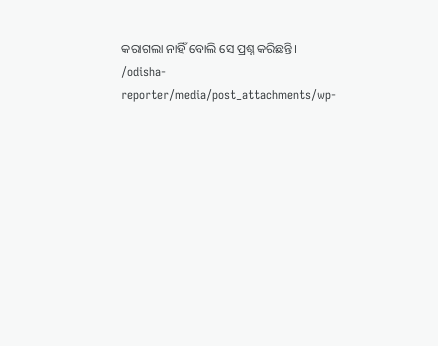କରାଗଲା ନାହିଁ ବୋଲି ସେ ପ୍ରଶ୍ନ କରିଛନ୍ତି।
/odisha-reporter/media/post_attachments/wp-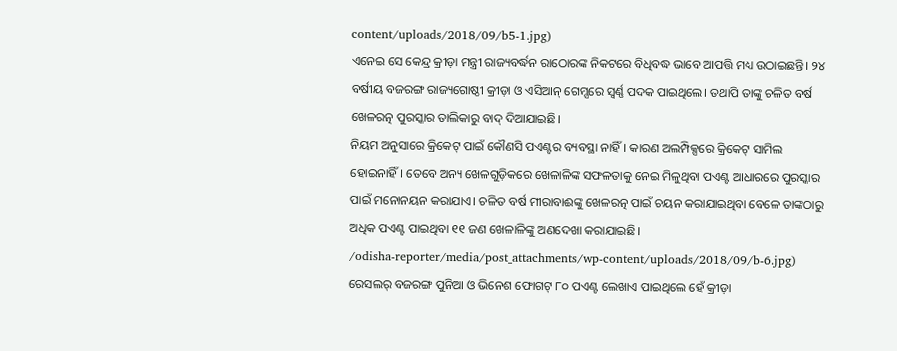content/uploads/2018/09/b5-1.jpg)
ଏନେଇ ସେ କେନ୍ଦ୍ର କ୍ରୀଡ଼ା ମନ୍ତ୍ରୀ ରାଜ୍ୟବର୍ଦ୍ଧନ ରାଠୋରଙ୍କ ନିକଟରେ ବିଧିବଦ୍ଧ ଭାବେ ଆପତ୍ତି ମଧ୍ୟ ଉଠାଇଛନ୍ତି। ୨୪ ବର୍ଷୀୟ ବଜରଙ୍ଗ ରାଜ୍ୟଗୋଷ୍ଠୀ କ୍ରୀଡ଼ା ଓ ଏସିଆନ୍ ଗେମ୍ସରେ ସ୍ୱର୍ଣ୍ଣ ପଦକ ପାଇଥିଲେ। ତଥାପି ତାଙ୍କୁ ଚଳିତ ବର୍ଷ ଖେଳରତ୍ନ ପୁରସ୍କାର ତାଲିକାରୁ ବାଦ୍ ଦିଆଯାଇଛି।
ନିୟମ ଅନୁସାରେ କ୍ରିକେଟ୍ ପାଇଁ କୌଣସି ପଏଣ୍ଟର ବ୍ୟବସ୍ଥା ନାହିଁ। କାରଣ ଅଲମ୍ପିକ୍ସରେ କ୍ରିକେଟ୍ ସାମିଲ ହୋଇନାହିଁ। ତେବେ ଅନ୍ୟ ଖେଳଗୁଡ଼ିକରେ ଖେଳାଳିଙ୍କ ସଫଳତାକୁ ନେଇ ମିଳୁଥିବା ପଏଣ୍ଟ ଆଧାରରେ ପୁରସ୍କାର ପାଇଁ ମନୋନୟନ କରାଯାଏ। ଚଳିତ ବର୍ଷ ମୀରାବାଈଙ୍କୁ ଖେଳରତ୍ନ ପାଇଁ ଚୟନ କରାଯାଇଥିବା ବେଳେ ତାଙ୍କଠାରୁ ଅଧିକ ପଏଣ୍ଟ ପାଇଥିବା ୧୧ ଜଣ ଖେଳାଳିଙ୍କୁ ଅଣଦେଖା କରାଯାଇଛି।
/odisha-reporter/media/post_attachments/wp-content/uploads/2018/09/b-6.jpg)
ରେସଲର୍ ବଜରଙ୍ଗ ପୁନିଆ ଓ ଭିନେଶ ଫୋଗଟ୍ ୮୦ ପଏଣ୍ଟ ଲେଖାଏ ପାଇଥିଲେ ହେଁ କ୍ରୀଡ଼ା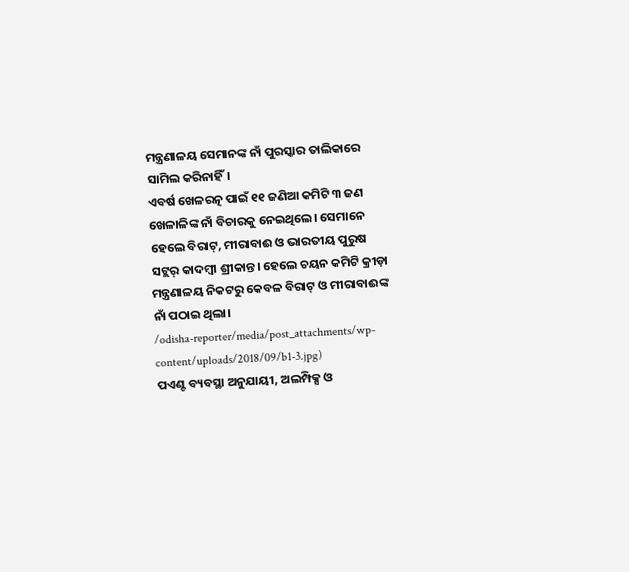ମନ୍ତ୍ରଣାଳୟ ସେମାନଙ୍କ ନାଁ ପୁରସ୍କାର ତାଲିକାରେ ସାମିଲ କରିନାହିଁ।
ଏବର୍ଷ ଖେଳରତ୍ନ ପାଇଁ ୧୧ ଜଣିଆ କମିଟି ୩ ଜଣ ଖେଳାଳିଙ୍କ ନାଁ ବିଚାରକୁ ନେଇଥିଲେ। ସେମାନେ ହେଲେ ବିରାଟ୍, ମୀରାବାଈ ଓ ଭାରତୀୟ ପୁରୁଷ ସଟ୍ଲର୍ କାଦମ୍ବୀ ଶ୍ରୀକାନ୍ତ। ହେଲେ ଚୟନ କମିଟି କ୍ରୀଡ଼ା ମନ୍ତ୍ରଣାଳୟ ନିକଟରୁ କେବଳ ବିରାଟ୍ ଓ ମୀରାବାଈଙ୍କ ନାଁ ପଠାଇ ଥିଲା।
/odisha-reporter/media/post_attachments/wp-content/uploads/2018/09/b1-3.jpg)
ପଏଣ୍ଟ ବ୍ୟବସ୍ଥା ଅନୁଯାୟୀ, ଅଲମ୍ପିକ୍ସ ଓ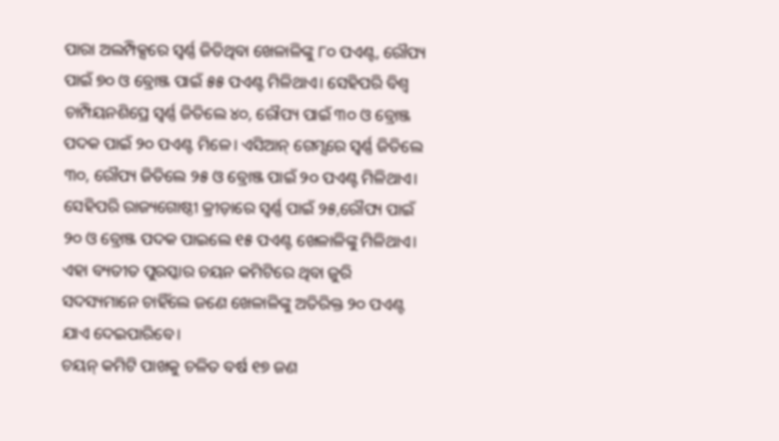ପାରା ଅଲମ୍ପିକ୍ସରେ ସ୍ୱର୍ଣ୍ଣ ଜିତିଥିବା ଖେଳାଳିଙ୍କୁ ୮୦ ପଏଣ୍ଟ, ରୌପ୍ୟ ପାଇଁ ୭୦ ଓ ବ୍ରୋଞ୍ଜ ପାଇଁ ୫୫ ପଏଣ୍ଟ ମିଳିଥାଏ। ସେହିପରି ବିଶ୍ୱ ଚାମ୍ପିୟନଶିପ୍ରେ ସ୍ୱର୍ଣ୍ଣ ଜିତିଲେ ୪୦, ରୌପ୍ୟ ପାଇଁ ୩୦ ଓ ବ୍ରୋଞ୍ଜ ପଦକ ପାଇଁ ୨୦ ପଏଣ୍ଟ ମିଳେ। ଏସିଆନ୍ ଗେମ୍ସରେ ସ୍ୱର୍ଣ୍ଣ ଜିତିଲେ ୩୦, ରୌପ୍ୟ ଜିତିଲେ ୨୫ ଓ ବ୍ରୋଞ୍ଜ ପାଇଁ ୨୦ ପଏଣ୍ଟ ମିଳିଥାଏ। ସେହିପରି ରାଜ୍ୟଗୋଷ୍ଠୀ କ୍ରୀଡ଼ାରେ ସ୍ୱର୍ଣ୍ଣ ପାଇଁ ୨୫,ରୌପ୍ୟ ପାଇଁ ୨୦ ଓ ବ୍ରୋଞ୍ଜ ପଦକ ପାଇଲେ ୧୫ ପଏଣ୍ଟ ଖେଳାଳିଙ୍କୁ ମିଳିଥାଏ।
ଏହା ବ୍ୟତୀତ ପୁରସ୍କାର ଚୟନ କମିଟିରେ ଥିବା ଜୁରି ସଦସ୍ୟମାନେ ଚାହିଁଲେ ଜଣେ ଖେଳାଳିଙ୍କୁ ଅତିରିକ୍ତ ୨୦ ପଏଣ୍ଟ ଯାଏ ଦେଇପାରିବେ।
ଚୟନ୍ କମିଟି ପାଖକୁ ଚଳିତ ବର୍ଷ ୧୭ ଜଣ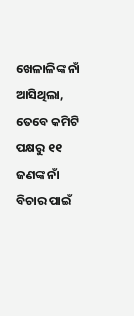ଖେଳାଳିଙ୍କ ନାଁ ଆସିଥିଲା, ତେବେ କମିଟି ପକ୍ଷରୁ ୧୧ ଜଣଙ୍କ ନାଁ ବିଚାର ପାଇଁ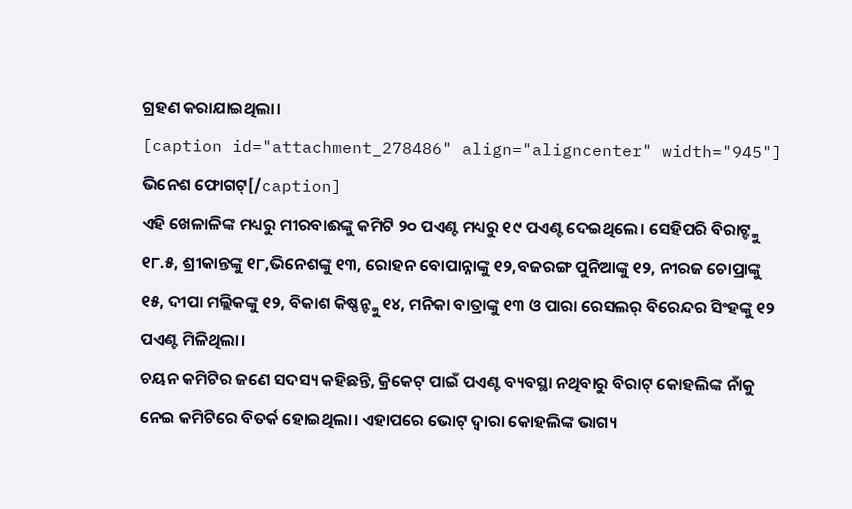ଗ୍ରହଣ କରାଯାଇଥିଲା।
[caption id="attachment_278486" align="aligncenter" width="945"]
ଭିନେଶ ଫୋଗଟ୍[/caption]
ଏହି ଖେଳାଳିଙ୍କ ମଧ୍ୟରୁ ମୀରବାଈଙ୍କୁ କମିଟି ୨୦ ପଏଣ୍ଟ ମଧ୍ୟରୁ ୧୯ ପଏଣ୍ଟ ଦେଇଥିଲେ। ସେହିପରି ବିରାଟ୍ଙ୍କୁ ୧୮.୫, ଶ୍ରୀକାନ୍ତଙ୍କୁ ୧୮,ଭିନେଶଙ୍କୁ ୧୩, ରୋହନ ବୋପାନ୍ନାଙ୍କୁ ୧୨,ବଜରଙ୍ଗ ପୁନିଆଙ୍କୁ ୧୨, ନୀରଜ ଚୋପ୍ରାଙ୍କୁ ୧୫, ଦୀପା ମଲ୍ଲିକଙ୍କୁ ୧୨, ବିକାଶ କିଷ୍ଣନ୍ଙ୍କୁ ୧୪, ମନିକା ବାତ୍ରାଙ୍କୁ ୧୩ ଓ ପାରା ରେସଲର୍ ବିରେନ୍ଦର ସିଂହଙ୍କୁ ୧୨ ପଏଣ୍ଟ ମିଳିଥିଲା।
ଚୟନ କମିଟିର ଜଣେ ସଦସ୍ୟ କହିଛନ୍ତି, କ୍ରିକେଟ୍ ପାଇଁ ପଏଣ୍ଟ ବ୍ୟବସ୍ଥା ନଥିବାରୁ ବିରାଟ୍ କୋହଲିଙ୍କ ନାଁକୁ ନେଇ କମିଟିରେ ବିତର୍କ ହୋଇଥିଲା। ଏହାପରେ ଭୋଟ୍ ଦ୍ୱାରା କୋହଲିଙ୍କ ଭାଗ୍ୟ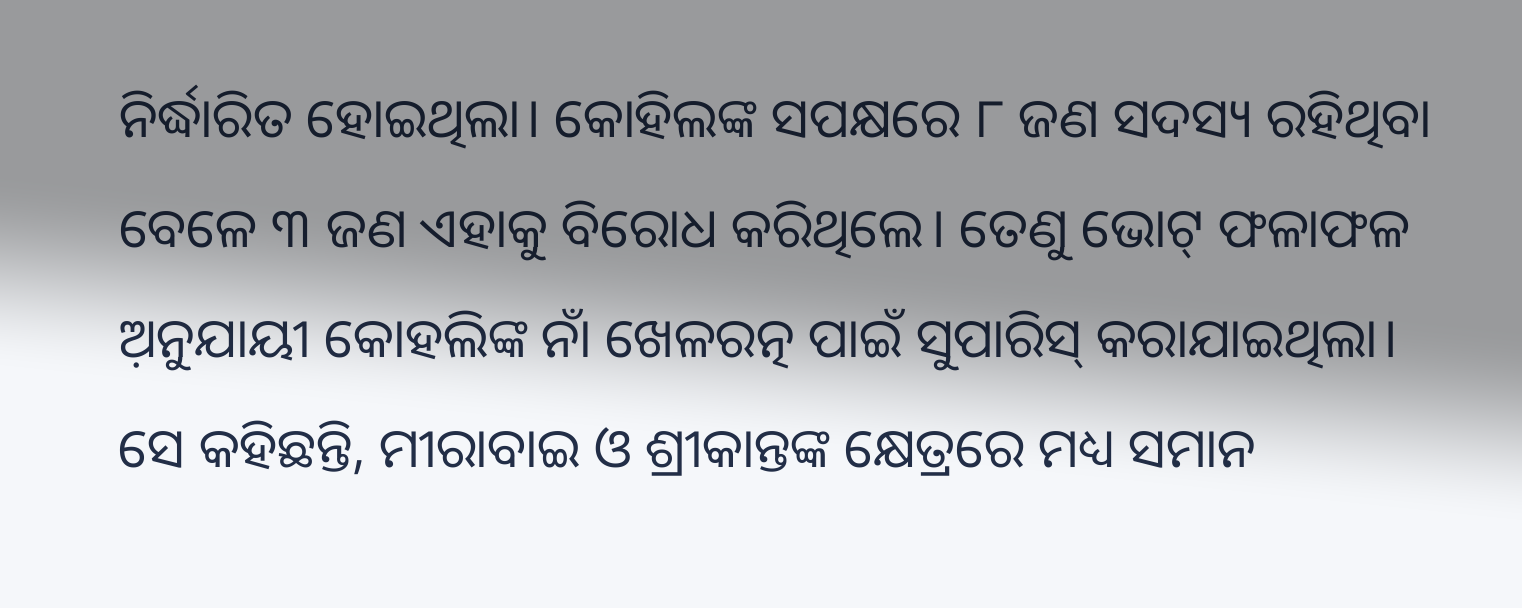ନିର୍ଦ୍ଧାରିତ ହୋଇଥିଲା। କୋହିଲଙ୍କ ସପକ୍ଷରେ ୮ ଜଣ ସଦସ୍ୟ ରହିଥିବା ବେଳେ ୩ ଜଣ ଏହାକୁ ବିରୋଧ କରିଥିଲେ। ତେଣୁ ଭୋଟ୍ ଫଳାଫଳ ଅ଼ନୁଯାୟୀ କୋହଲିଙ୍କ ନାଁ ଖେଳରତ୍ନ ପାଇଁ ସୁପାରିସ୍ କରାଯାଇଥିଲା।
ସେ କହିଛନ୍ତି, ମୀରାବାଇ ଓ ଶ୍ରୀକାନ୍ତଙ୍କ କ୍ଷେତ୍ରରେ ମଧ୍ୟ ସମାନ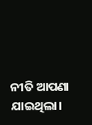ନୀତି ଆପଣା ଯାଇଥିଲା।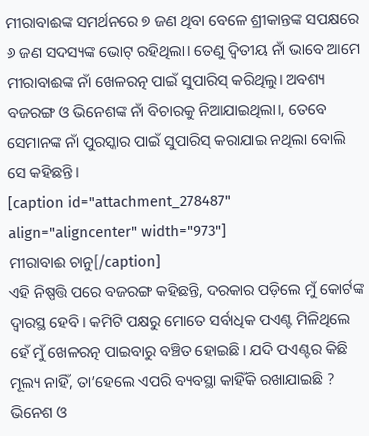ମୀରାବାଈଙ୍କ ସମର୍ଥନରେ ୭ ଜଣ ଥିବା ବେଳେ ଶ୍ରୀକାନ୍ତଙ୍କ ସପକ୍ଷରେ ୬ ଜଣ ସଦସ୍ୟଙ୍କ ଭୋଟ୍ ରହିଥିଲା। ତେଣୁ ଦ୍ୱିତୀୟ ନାଁ ଭାବେ ଆମେ ମୀରାବାଈଙ୍କ ନାଁ ଖେଳରତ୍ନ ପାଇଁ ସୁପାରିସ୍ କରିଥିଲୁ। ଅବଶ୍ୟ ବଜରଙ୍ଗ ଓ ଭିନେଶଙ୍କ ନାଁ ବିଚାରକୁ ନିଆଯାଇଥିଲା।, ତେବେ ସେମାନଙ୍କ ନାଁ ପୁରସ୍କାର ପାଇଁ ସୁପାରିସ୍ କରାଯାଇ ନଥିଲା ବୋଲି ସେ କହିଛନ୍ତି।
[caption id="attachment_278487" align="aligncenter" width="973"]
ମୀରାବାଈ ଚାନୁ[/caption]
ଏହି ନିଷ୍ପତ୍ତି ପରେ ବଜରଙ୍ଗ କହିଛନ୍ତି, ଦରକାର ପଡ଼ିଲେ ମୁଁ କୋର୍ଟଙ୍କ ଦ୍ୱାରସ୍ଥ ହେବି। କମିଟି ପକ୍ଷରୁ ମୋତେ ସର୍ବାଧିକ ପଏଣ୍ଟ ମିଳିଥିଲେ ହେଁ ମୁଁ ଖେଳରତ୍ନ ପାଇବାରୁ ବଞ୍ଚିତ ହୋଇଛି। ଯଦି ପଏଣ୍ଟର କିଛି ମୂଲ୍ୟ ନାହିଁ, ତା’ହେଲେ ଏପରି ବ୍ୟବସ୍ଥା କାହିଁକି ରଖାଯାଇଛି ? ଭିନେଶ ଓ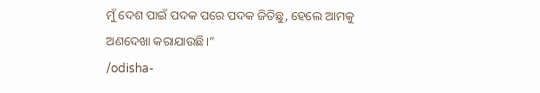ମୁଁ ଦେଶ ପାଇଁ ପଦକ ପରେ ପଦକ ଜିତିଛୁ, ହେଲେ ଆମକୁ ଅଣଦେଖା କରାଯାଉଛି।”
/odisha-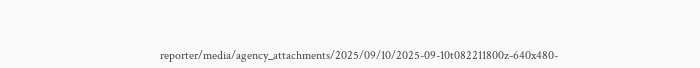reporter/media/agency_attachments/2025/09/10/2025-09-10t082211800z-640x480-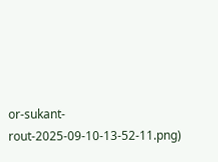or-sukant-rout-2025-09-10-13-52-11.png)